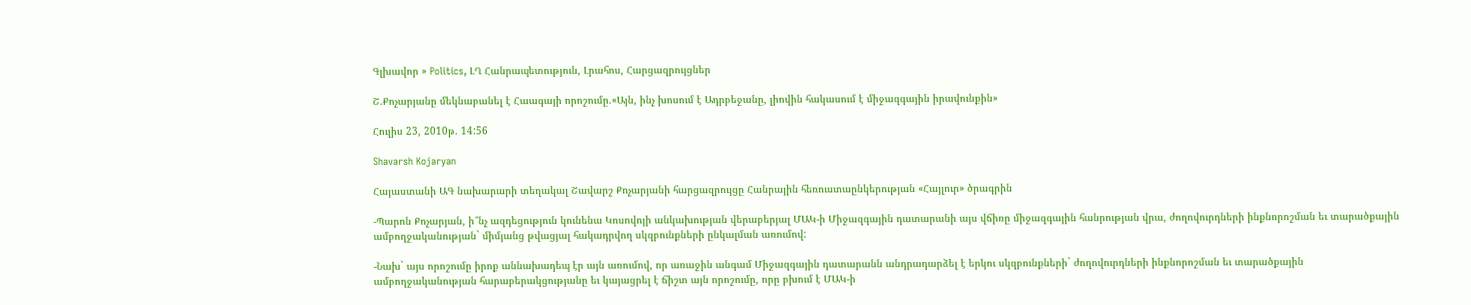Գլխավոր » Politics, ԼՂ Հանրապետություն, Լրահոս, Հարցազրույցներ

Շ.Քոչարյանը մեկնաբանել է Հաագայի որոշումը.«Այն, ինչ խոսում է Ադրբեջանը, լիովին հակասում է միջազգային իրավունքին»

Հուլիս 23, 2010թ. 14:56

Shavarsh Kojaryan

Հայաստանի ԱԳ նախարարի տեղակալ Շավարշ Քոչարյանի հարցազրույցը Հանրային հեռուստաընկերության «Հայլուր» ծրագրին

-Պարոն Քոչարյան, ի՞նչ ազդեցություն կունենա Կոսովոյի անկախության վերաբերյալ ՄԱԿ-ի Միջազգային դատարանի այս վճիռը միջազգային հանրության վրա, ժողովուրդների ինքնորոշման եւ տարածքային ամբողջականության` միմյանց թվացյալ հակադրվող սկզբունքների ընկալման առումով:

-Նախ` այս որոշումը իրոք աննախադեպ էր այն առումով, որ առաջին անգամ Միջազգային դատարանն անդրադարձել է երկու սկզբունքների` ժողովուրդների ինքնորոշման եւ տարածքային ամբողջականության հարաբերակցությանը եւ կայացրել է ճիշտ այն որոշումը, որը բխում է ՄԱԿ-ի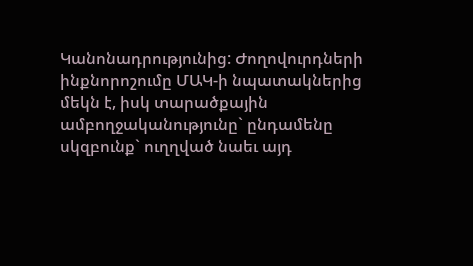Կանոնադրությունից: Ժողովուրդների ինքնորոշումը ՄԱԿ-ի նպատակներից մեկն է, իսկ տարածքային ամբողջականությունը` ընդամենը սկզբունք` ուղղված նաեւ այդ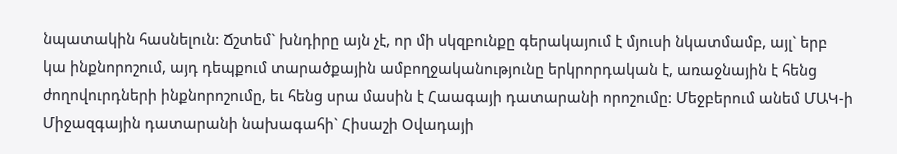նպատակին հասնելուն: Ճշտեմ` խնդիրը այն չէ, որ մի սկզբունքը գերակայում է մյուսի նկատմամբ, այլ` երբ կա ինքնորոշում, այդ դեպքում տարածքային ամբողջականությունը երկրորդական է, առաջնային է հենց ժողովուրդների ինքնորոշումը, եւ հենց սրա մասին է Հաագայի դատարանի որոշումը: Մեջբերում անեմ ՄԱԿ-ի Միջազգային դատարանի նախագահի` Հիսաշի Օվադայի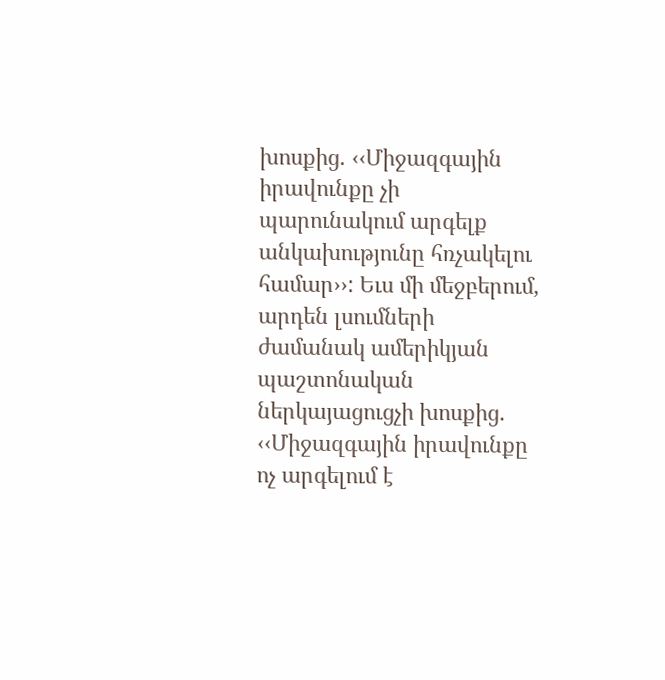խոսքից. ‹‹Միջազգային իրավունքը չի պարունակում արգելք անկախությունը հռչակելու համար››: Եւս մի մեջբերում, արդեն լսումների ժամանակ ամերիկյան պաշտոնական ներկայացուցչի խոսքից. ‹‹Միջազգային իրավունքը ոչ արգելում է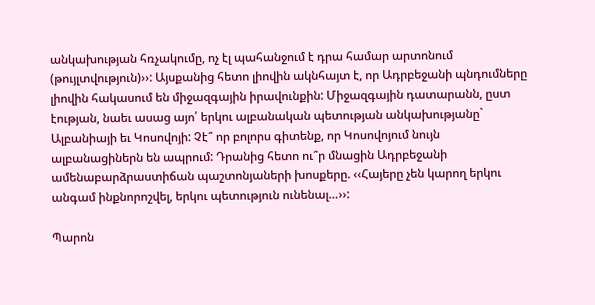անկախության հռչակումը, ոչ էլ պահանջում է դրա համար արտոնում (թույլտվություն)››: Այսքանից հետո լիովին ակնհայտ է, որ Ադրբեջանի պնդումները լիովին հակասում են միջազգային իրավունքին: Միջազգային դատարանն, ըստ էության, նաեւ ասաց այո՛ երկու ալբանական պետության անկախությանը` Ալբանիայի եւ Կոսովոյի: Չէ՞ որ բոլորս գիտենք, որ Կոսովոյում նույն ալբանացիներն են ապրում: Դրանից հետո ու՞ր մնացին Ադրբեջանի ամենաբարձրաստիճան պաշտոնյաների խոսքերը. ‹‹Հայերը չեն կարող երկու անգամ ինքնորոշվել, երկու պետություն ունենալ…››:

Պարոն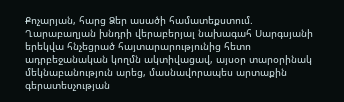Քոչարյան, հարց Ձեր ասածի համատեքստում. Ղարաբաղյան խնդրի վերաբերյալ նախագահ Սարգսյանի երեկվա հնչեցրած հայտարարությունից հետո ադրբեջանական կողմն ակտիվացավ, այսօր տարօրինակ մեկնաբանություն արեց, մասնավորապես արտաքին գերատեսչության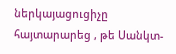ներկայացուցիչը հայտարարեց , թե Սանկտ-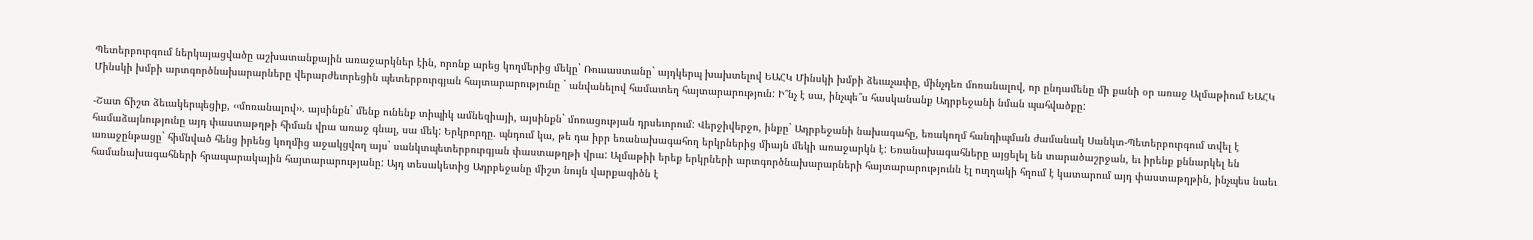Պետերբուրգում ներկայացվածը աշխատանքային առաջարկներ էին, որոնք արեց կողմերից մեկը` Ռուսաստանը` այդկերպ խախտելով ԵԱՀԿ Մինսկի խմբի ձեւաչափը, մինչդեռ մոռանալով, որ ընդամենը մի քանի օր առաջ Ալմաթիում ԵԱՀԿ Մինսկի խմբի արտգործնախարարները վերարժեւորեցին պետերբուրգյան հայտարարությունը ` անվանելով համատեղ հայտարարություն: Ի՞նչ է սա, ինչպե՞ս հասկանանք Ադրբեջանի նման պահվածքը:

-Շատ ճիշտ ձեւակերպեցիք, ‹‹մոռանալով››. այսինքն` մենք ունենք տիպիկ ամնեզիայի, այսինքն` մոռացության դրսեւորում: Վերջիվերջո, ինքը` Ադրբեջանի նախագահը, եռակողմ հանդիպման ժամանակ Սանկտ-Պետերբուրգում տվել է համաձայնությունը այդ փաստաթղթի հիման վրա առաջ գնալ, սա մեկ: Երկրորդը. պնդում կա, թե դա իբր եռանախագահող երկրներից միայն մեկի առաջարկն է: Եռանախագահները այցելել են տարածաշրջան, եւ իրենք քննարկել են առաջընթացը` հիմնված հենց իրենց կողմից աջակցվող այս` սանկտպետերբուրգյան փաստաթղթի վրա: Ալմաթիի երեք երկրների արտգործնախարարների հայտարարությունն էլ ուղղակի հղում է կատարում այդ փաստաթղթին, ինչպես նաեւ համանախագահների հրապարակային հայտարարությանը: Այդ տեսակետից Ադրբեջանը միշտ նույն վարքագիծն է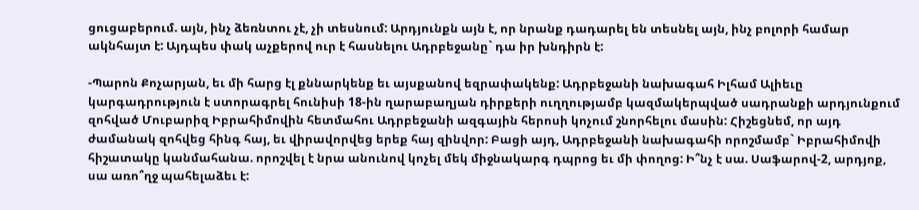ցուցաբերում. այն, ինչ ձեռնտու չէ, չի տեսնում: Արդյունքն այն է, որ նրանք դադարել են տեսնել այն, ինչ բոլորի համար ակնհայտ է: Այդպես փակ աչքերով ուր է հասնելու Ադրբեջանը` դա իր խնդիրն է:

-Պարոն Քոչարյան, եւ մի հարց էլ քննարկենք եւ այսքանով եզրափակենք: Ադրբեջանի նախագահ Իլհամ Ալիեւը կարգադրություն է ստորագրել հունիսի 18-ին ղարաբաղյան դիրքերի ուղղությամբ կազմակերպված սադրանքի արդյունքում զոհված Մուբարիզ Իբրահիմովին հետմահու Ադրբեջանի ազգային հերոսի կոչում շնորհելու մասին: Հիշեցնեմ, որ այդ ժամանակ զոհվեց հինգ հայ, եւ վիրավորվեց երեք հայ զինվոր: Բացի այդ, Ադրբեջանի նախագահի որոշմամբ` Իբրահիմովի հիշատակը կանմահանա. որոշվել է նրա անունով կոչել մեկ միջնակարգ դպրոց եւ մի փողոց: Ի՞նչ է սա. Սաֆարով-2, արդյոք, սա առո՞ղջ պահելաձեւ է: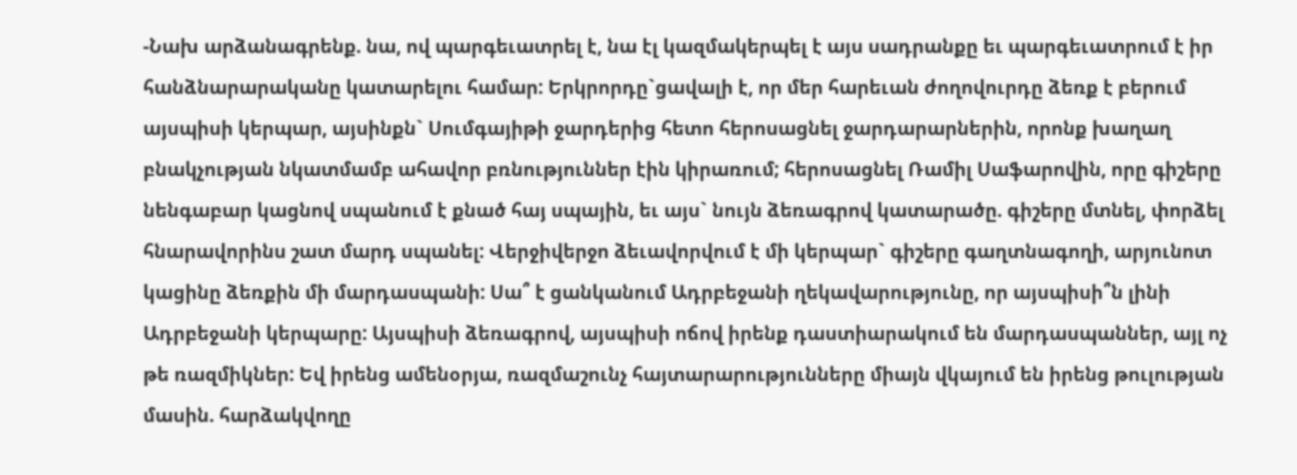-Նախ արձանագրենք. նա, ով պարգեւատրել է, նա էլ կազմակերպել է այս սադրանքը եւ պարգեւատրում է իր հանձնարարականը կատարելու համար: Երկրորդը`ցավալի է, որ մեր հարեւան ժողովուրդը ձեռք է բերում այսպիսի կերպար, այսինքն` Սումգայիթի ջարդերից հետո հերոսացնել ջարդարարներին, որոնք խաղաղ բնակչության նկատմամբ ահավոր բռնություններ էին կիրառում; հերոսացնել Ռամիլ Սաֆարովին, որը գիշերը նենգաբար կացնով սպանում է քնած հայ սպային, եւ այս` նույն ձեռագրով կատարածը. գիշերը մտնել, փորձել հնարավորինս շատ մարդ սպանել: Վերջիվերջո ձեւավորվում է մի կերպար` գիշերը գաղտնագողի, արյունոտ կացինը ձեռքին մի մարդասպանի: Սա՞ է ցանկանում Ադրբեջանի ղեկավարությունը, որ այսպիսի՞ն լինի Ադրբեջանի կերպարը: Այսպիսի ձեռագրով, այսպիսի ոճով իրենք դաստիարակում են մարդասպաններ, այլ ոչ թե ռազմիկներ: Եվ իրենց ամենօրյա, ռազմաշունչ հայտարարությունները միայն վկայում են իրենց թուլության մասին. հարձակվողը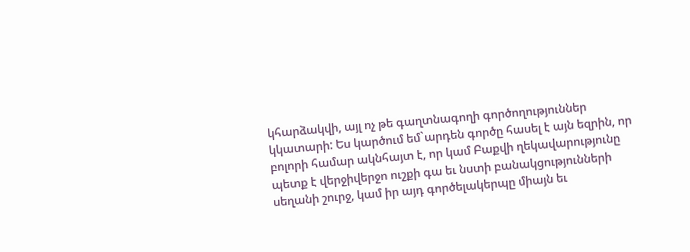կհարձակվի, այլ ոչ թե գաղտնագողի գործողություններ կկատարի: Ես կարծում եմ`արդեն գործը հասել է այն եզրին, որ բոլորի համար ակնհայտ է, որ կամ Բաքվի ղեկավարությունը պետք է վերջիվերջո ուշքի գա եւ նստի բանակցությունների սեղանի շուրջ, կամ իր այդ գործելակերպը միայն եւ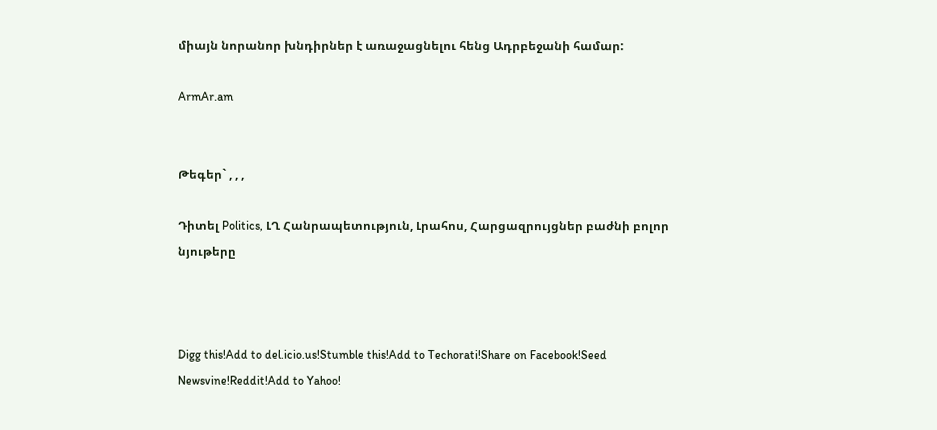միայն նորանոր խնդիրներ է առաջացնելու հենց Ադրբեջանի համար:

ArmAr.am


Թեգեր` , , ,

Դիտել Politics, ԼՂ Հանրապետություն, Լրահոս, Հարցազրույցներ բաժնի բոլոր նյութերը



Digg this!Add to del.icio.us!Stumble this!Add to Techorati!Share on Facebook!Seed Newsvine!Reddit!Add to Yahoo!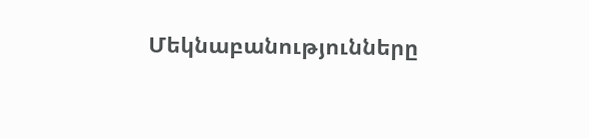Մեկնաբանությունները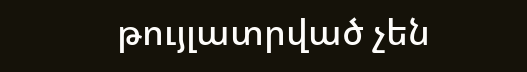թույլատրված չեն